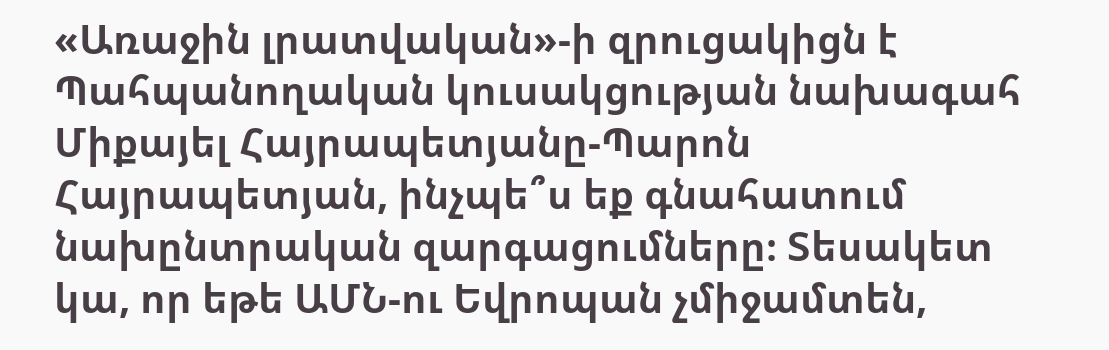«Առաջին լրատվական»-ի զրուցակիցն է Պահպանողական կուսակցության նախագահ Միքայել Հայրապետյանը-Պարոն Հայրապետյան, ինչպե՞ս եք գնահատում նախընտրական զարգացումները։ Տեսակետ կա, որ եթե ԱՄՆ-ու Եվրոպան չմիջամտեն,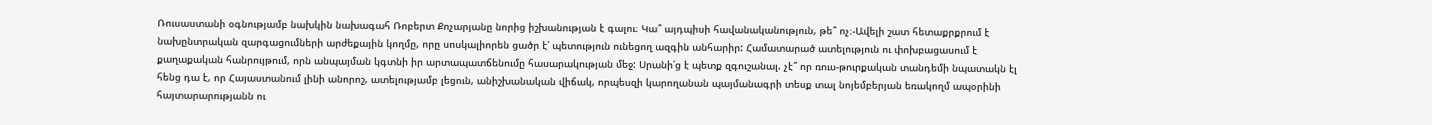Ռուսաստանի օգնությամբ նախկին նախագահ Ռոբերտ Քոչարյանը նորից իշխանության է գալու։ Կա՞ այդպիսի հավանականություն, թե՞ ոչ։-Ավելի շատ հետաքրքրում է նախընտրական զարգացումների արժեքային կողմը, որը սոսկալիորեն ցածր է՝ պետություն ունեցող ազգին անհարիր: Համատարած ատելություն ու փոխբացասում է քաղաքական հանրույթում, որն անպայման կգտնի իր արտապատճենումը հասարակության մեջ: Սրանի՛ց է պետք զգուշանալ. չէ՞ որ ռուս-թուրքական տանդեմի նպատակն էլ հենց դա է, որ Հայաստանում լինի անորոշ, ատելությամբ լեցուն, անիշխանական վիճակ, որպեսզի կարողանան պայմանագրի տեսք տալ նոյեմբերյան եռակողմ ապօրինի հայտարարությանն ու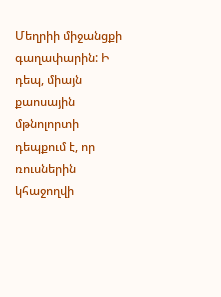Մեղրիի միջանցքի գաղափարին: Ի դեպ, միայն քաոսային մթնոլորտի դեպքում է, որ ռուսներին կհաջողվի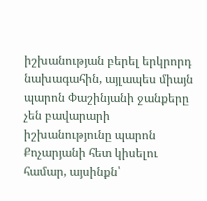իշխանության բերել երկրորդ նախագահին, այլապես միայն պարոն Փաշինյանի ջանքերը չեն բավարարի իշխանությունը պարոն Քոչարյանի հետ կիսելու համար, այսինքն՝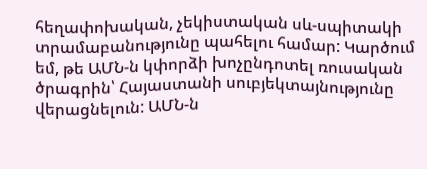հեղափոխական, չեկիստական սև-սպիտակի տրամաբանությունը պահելու համար: Կարծում եմ, թե ԱՄՆ-ն կփորձի խոչընդոտել ռուսական ծրագրին՝ Հայաստանի սուբյեկտայնությունը վերացնելուն: ԱՄՆ-ն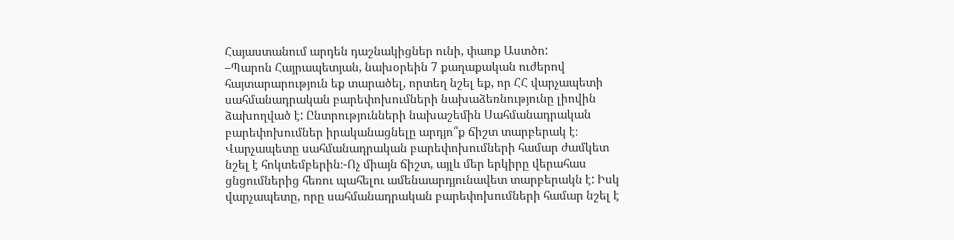Հայաստանում արդեն դաշնակիցներ ունի, փառք Աստծո:
–Պարոն Հայրապետյան, նախօրեին 7 քաղաքական ուժերով հայտարարություն եք տարածել, որտեղ նշել եք, որ ՀՀ վարչապետի սահմանադրական բարեփոխումների նախաձեռնությունը լիովին ձախողված է: Ընտրությունների նախաշեմին Սահմանադրական բարեփոխումներ իրականացնելը արդյո՞ք ճիշտ տարբերակ է։ Վարչապետը սահմանադրական բարեփոխումների համար ժամկետ նշել է հոկտեմբերին։-Ոչ միայն ճիշտ, այլև մեր երկիրը վերահաս ցնցումներից հեռու պահելու ամենաարդյունավետ տարբերակն է: Իսկ վարչապետը, որը սահմանադրական բարեփոխումների համար նշել է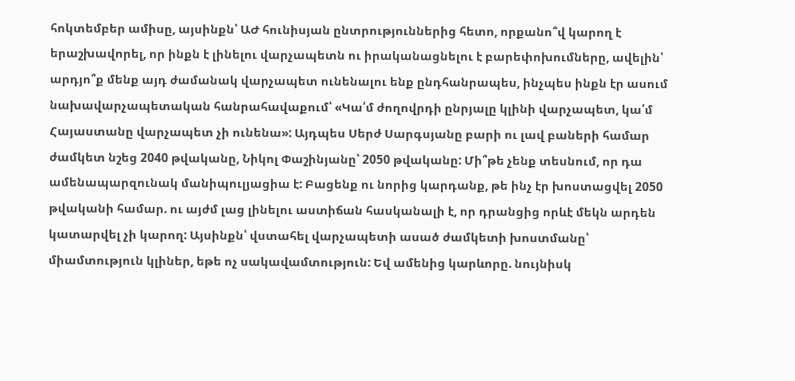հոկտեմբեր ամիսը, այսինքն՝ ԱԺ հունիսյան ընտրություններից հետո, որքանո՞վ կարող է երաշխավորել, որ ինքն է լինելու վարչապետն ու իրականացնելու է բարեփոխումները, ավելին՝ արդյո՞ք մենք այդ ժամանակ վարչապետ ունենալու ենք ընդհանրապես, ինչպես ինքն էր ասում նախավարչապետական հանրահավաքում՝ «Կա՛մ ժողովրդի ընրյալը կլինի վարչապետ, կա՛մ Հայաստանը վարչապետ չի ունենա»: Այդպես Սերժ Սարգսյանը բարի ու լավ բաների համար ժամկետ նշեց 2040 թվականը, Նիկոլ Փաշինյանը՝ 2050 թվականը: Մի՞թե չենք տեսնում, որ դա ամենապարզունակ մանիպուլյացիա է: Բացենք ու նորից կարդանք, թե ինչ էր խոստացվել 2050 թվականի համար. ու այժմ լաց լինելու աստիճան հասկանալի է, որ դրանցից որևէ մեկն արդեն կատարվել չի կարող: Այսինքն՝ վստահել վարչապետի ասած ժամկետի խոստմանը՝ միամտություն կլիներ, եթե ոչ սակավամտություն: Եվ ամենից կարևորը. նույնիսկ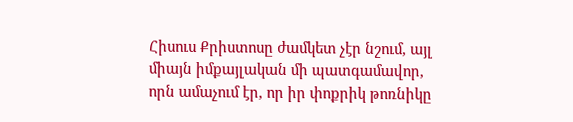Հիսուս Քրիստոսը ժամկետ չէր նշում, այլ միայն իմքայլական մի պատգամավոր, որն ամաչում էր, որ իր փոքրիկ թոռնիկը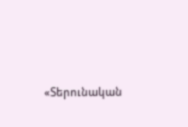«Տերունական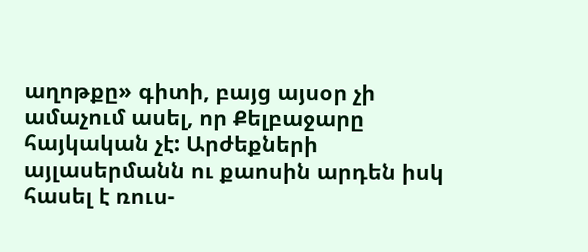աղոթքը» գիտի, բայց այսօր չի ամաչում ասել, որ Քելբաջարը հայկական չէ: Արժեքների այլասերմանն ու քաոսին արդեն իսկ հասել է ռուս-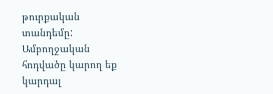թուրքական տանդեմը:
Ամբողջական հոդվածը կարող եք կարդալ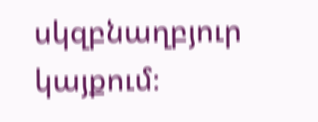սկզբնաղբյուր կայքում։